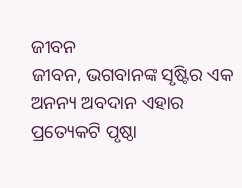ଜୀବନ
ଜୀବନ, ଭଗବାନଙ୍କ ସୃଷ୍ଟିର ଏକ ଅନନ୍ୟ ଅବଦାନ ଏହାର ପ୍ରତ୍ୟେକଟି ପୃଷ୍ଠା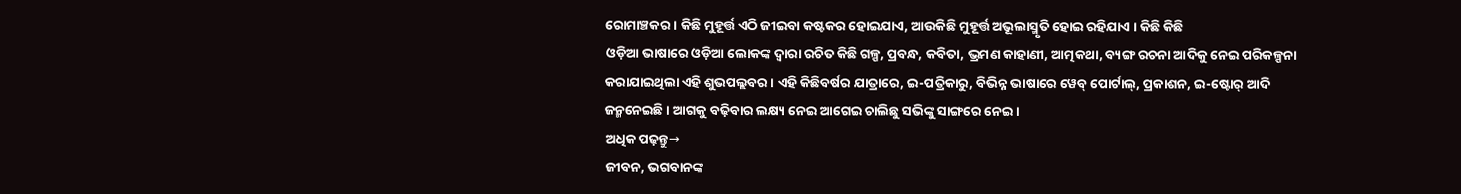ରୋମାଞ୍ଚକର । କିଛି ମୁହୂର୍ତ୍ତ ଏଠି ଜୀଇବା କଷ୍ଟକର ହୋଇଯାଏ, ଆଉକିଛି ମୁହୂର୍ତ୍ତ ଅଭୂଲାସ୍ମୃତି ହୋଇ ରହିଯାଏ । କିଛି କିଛି
ଓଡ଼ିଆ ଭାଷାରେ ଓଡ଼ିଆ ଲୋକଙ୍କ ଦ୍ୱାରା ରଚିତ କିଛି ଗଳ୍ପ, ପ୍ରବନ୍ଧ, କବିତା, ଭ୍ରମଣ କାହାଣୀ, ଆତ୍ମକଥା, ବ୍ୟଙ୍ଗ ରଚନା ଆଦିକୁ ନେଇ ପରିକଳ୍ପନା କରାଯାଇଥିଲା ଏହି ଶୁଭପଲ୍ଲବର । ଏହି କିଛିବର୍ଷର ଯାତ୍ରାରେ, ଇ-ପତ୍ରିକାରୁ, ବିଭିନ୍ନ ଭାଷାରେ ୱେବ୍ ପୋର୍ଟାଲ୍, ପ୍ରକାଶନ, ଇ-ଷ୍ଟୋର୍ ଆଦି ଜନ୍ମନେଇଛି । ଆଗକୁ ବଢ଼ିବାର ଲକ୍ଷ୍ୟ ନେଇ ଆଗେଇ ଚାଲିଛୁ ସଭିଙ୍କୁ ସାଙ୍ଗରେ ନେଇ ।
ଅଧିକ ପଢ଼ନ୍ତୁ→
ଜୀବନ, ଭଗବାନଙ୍କ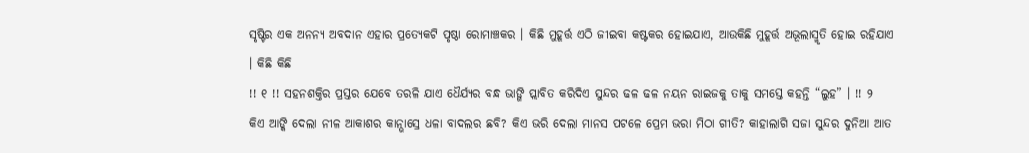ସୃଷ୍ଟିର ଏକ ଅନନ୍ୟ ଅବଦାନ ଏହାର ପ୍ରତ୍ୟେକଟି ପୃଷ୍ଠା ରୋମାଞ୍ଚକର । କିଛି ମୁହୂର୍ତ୍ତ ଏଠି ଜୀଇବା କଷ୍ଟକର ହୋଇଯାଏ, ଆଉକିଛି ମୁହୂର୍ତ୍ତ ଅଭୂଲାସ୍ମୃତି ହୋଇ ରହିଯାଏ । କିଛି କିଛି
!! ୧ !! ସହନଶକ୍ତିର ପ୍ରସ୍ତର ଯେବେ ତରଳି ଯାଏ ଧୈର୍ଯ୍ୟର ବନ୍ଧ ଭାଙ୍ଗି ପ୍ଲାବିତ କରିଦିଏ ସୁନ୍ଦର ଢଳ ଢଳ ନୟନ ରାଇଜକୁ ତାକୁ ସମସ୍ତେ କହନ୍ତି “ଲୁହ” । !! ୨
କିଏ ଆଙ୍କି ଦେଲା ନୀଳ ଆକାଶର କାନ୍ଭାସ୍ରେ ଧଳା ବାଦଲର ଛବି? କିଏ ଭରି ଦେଲା ମାନସ ପଟଳେ ପ୍ରେମ ଭରା ମିଠା ଗୀତି? କାହାଲାଗି ସଜା ସୁନ୍ଦର ଦୁନିଆ ଆତ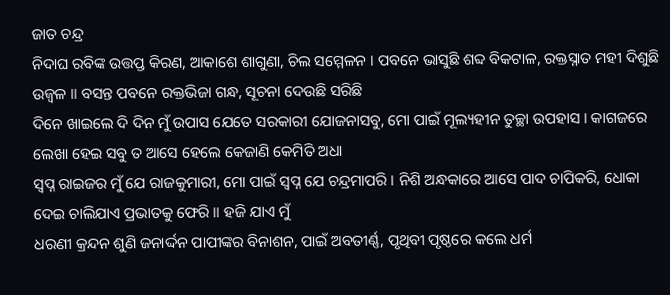ଜାତ ଚନ୍ଦ୍ର
ନିଦାଘ ରବିଙ୍କ ଉତ୍ତପ୍ତ କିରଣ, ଆକାଶେ ଶାଗୁଣା, ଚିଲ ସମ୍ମେଳନ । ପବନେ ଭାସୁଛି ଶବ୍ଦ ବିକଟାଳ, ରକ୍ତସ୍ନାତ ମହୀ ଦିଶୁଛି ଉଜ୍ୱଳ ॥ ବସନ୍ତ ପବନେ ରକ୍ତଭିଜା ଗନ୍ଧ, ସୂଚନା ଦେଉଛି ସରିଛି
ଦିନେ ଖାଇଲେ ଦି ଦିନ ମୁଁ ଉପାସ ଯେତେ ସରକାରୀ ଯୋଜନାସବୁ, ମୋ ପାଇଁ ମୂଲ୍ୟହୀନ ତୁଚ୍ଛା ଉପହାସ । କାଗଜରେ ଲେଖା ହେଇ ସବୁ ତ ଆସେ ହେଲେ କେଜାଣି କେମିତି ଅଧା
ସ୍ୱପ୍ନ ରାଇଜର ମୁଁ ଯେ ରାଜକୁମାରୀ, ମୋ ପାଇଁ ସ୍ୱପ୍ନ ଯେ ଚନ୍ଦ୍ରମାପରି । ନିଶି ଅନ୍ଧକାରେ ଆସେ ପାଦ ଚାପିକରି, ଧୋକା ଦେଇ ଚାଲିଯାଏ ପ୍ରଭାତକୁ ଫେରି ॥ ହଜି ଯାଏ ମୁଁ
ଧରଣୀ କ୍ରନ୍ଦନ ଶୁଣି ଜନାର୍ଦ୍ଦନ ପାପୀଙ୍କର ବିନାଶନ, ପାଇଁ ଅବତୀର୍ଣ୍ଣ, ପୃଥିବୀ ପୃଷ୍ଠରେ କଲେ ଧର୍ମ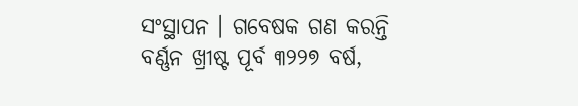ସଂସ୍ଥାପନ । ଗବେଷକ ଗଣ କରନ୍ତି ବର୍ଣ୍ଣନ ଖ୍ରୀଷ୍ଟ ପୂର୍ବ ୩୨୨୭ ବର୍ଷ,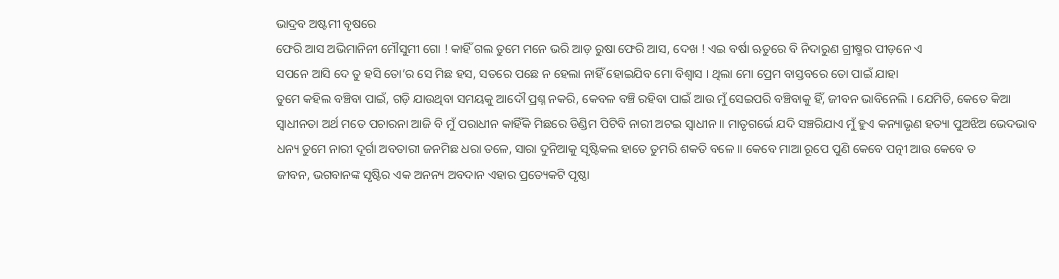ଭାଦ୍ରବ ଅଷ୍ଟମୀ ବୃଷରେ
ଫେରି ଆସ ଅଭିମାନିନୀ ମୌସୁମୀ ଗୋ ! କାହିଁ ଗଲ ତୁମେ ମନେ ଭରି ଆଡ଼ ରୁଷା ଫେରି ଆସ, ଦେଖ ! ଏଇ ବର୍ଷା ଋତୁରେ ବି ନିଦାରୁଣ ଗ୍ରୀଷ୍ମର ପୀଡ଼ନେ ଏ
ସପନେ ଆସି ଦେ ତୁ ହସି ତୋ’ର ସେ ମିଛ ହସ, ସତରେ ପଛେ ନ ହେଲା ନାହିଁ ହୋଇଯିବ ମୋ ବିଶ୍ୱାସ । ଥିଲା ମୋ ପ୍ରେମ ବାସ୍ତବରେ ତୋ ପାଇଁ ଯାହା
ତୁମେ କହିଲ ବଞ୍ଚିବା ପାଇଁ, ଗଡ଼ି ଯାଉଥିବା ସମୟକୁ ଆଦୌ ପ୍ରଶ୍ନ ନକରି, କେବଳ ବଞ୍ଚି ରହିବା ପାଇଁ ଆଉ ମୁଁ ସେଇପରି ବଞ୍ଚିବାକୁ ହିଁ, ଜୀବନ ଭାବିନେଲି । ଯେମିତି, କେତେ କିଆ
ସ୍ୱାଧୀନତା ଅର୍ଥ ମତେ ପଚାରନା ଆଜି ବି ମୁଁ ପରାଧୀନ କାହିଁକି ମିଛରେ ଡିଣ୍ଡିମ ପିଟିବି ନାରୀ ଅଟଇ ସ୍ୱାଧୀନ ॥ ମାତୃଗର୍ଭେ ଯଦି ସଞ୍ଚରିଯାଏ ମୁଁ ହୁଏ କନ୍ୟାଭୃଣ ହତ୍ୟା ପୁଅଝିଅ ଭେଦଭାବ
ଧନ୍ୟ ତୁମେ ନାରୀ ଦୂର୍ଗା ଅବତାରୀ ଜନମିଛ ଧରା ତଳେ, ସାରା ଦୁନିଆକୁ ସୃଷ୍ଟିକଲ ହାତେ ତୁମରି ଶକତି ବଳେ ॥ କେବେ ମାଆ ରୂପେ ପୁଣି କେବେ ପତ୍ନୀ ଆଉ କେବେ ତ
ଜୀବନ, ଭଗବାନଙ୍କ ସୃଷ୍ଟିର ଏକ ଅନନ୍ୟ ଅବଦାନ ଏହାର ପ୍ରତ୍ୟେକଟି ପୃଷ୍ଠା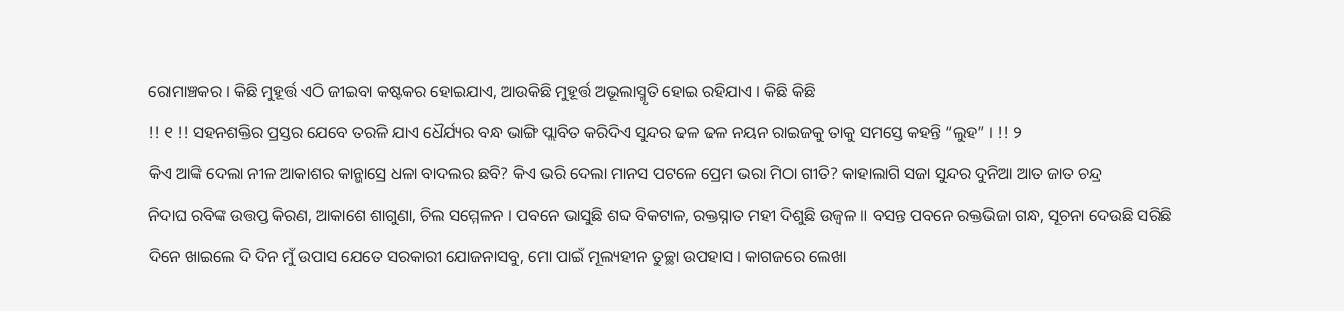ରୋମାଞ୍ଚକର । କିଛି ମୁହୂର୍ତ୍ତ ଏଠି ଜୀଇବା କଷ୍ଟକର ହୋଇଯାଏ, ଆଉକିଛି ମୁହୂର୍ତ୍ତ ଅଭୂଲାସ୍ମୃତି ହୋଇ ରହିଯାଏ । କିଛି କିଛି
!! ୧ !! ସହନଶକ୍ତିର ପ୍ରସ୍ତର ଯେବେ ତରଳି ଯାଏ ଧୈର୍ଯ୍ୟର ବନ୍ଧ ଭାଙ୍ଗି ପ୍ଲାବିତ କରିଦିଏ ସୁନ୍ଦର ଢଳ ଢଳ ନୟନ ରାଇଜକୁ ତାକୁ ସମସ୍ତେ କହନ୍ତି “ଲୁହ” । !! ୨
କିଏ ଆଙ୍କି ଦେଲା ନୀଳ ଆକାଶର କାନ୍ଭାସ୍ରେ ଧଳା ବାଦଲର ଛବି? କିଏ ଭରି ଦେଲା ମାନସ ପଟଳେ ପ୍ରେମ ଭରା ମିଠା ଗୀତି? କାହାଲାଗି ସଜା ସୁନ୍ଦର ଦୁନିଆ ଆତ ଜାତ ଚନ୍ଦ୍ର
ନିଦାଘ ରବିଙ୍କ ଉତ୍ତପ୍ତ କିରଣ, ଆକାଶେ ଶାଗୁଣା, ଚିଲ ସମ୍ମେଳନ । ପବନେ ଭାସୁଛି ଶବ୍ଦ ବିକଟାଳ, ରକ୍ତସ୍ନାତ ମହୀ ଦିଶୁଛି ଉଜ୍ୱଳ ॥ ବସନ୍ତ ପବନେ ରକ୍ତଭିଜା ଗନ୍ଧ, ସୂଚନା ଦେଉଛି ସରିଛି
ଦିନେ ଖାଇଲେ ଦି ଦିନ ମୁଁ ଉପାସ ଯେତେ ସରକାରୀ ଯୋଜନାସବୁ, ମୋ ପାଇଁ ମୂଲ୍ୟହୀନ ତୁଚ୍ଛା ଉପହାସ । କାଗଜରେ ଲେଖା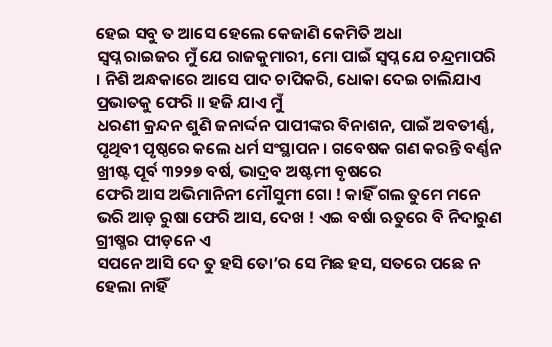ହେଇ ସବୁ ତ ଆସେ ହେଲେ କେଜାଣି କେମିତି ଅଧା
ସ୍ୱପ୍ନ ରାଇଜର ମୁଁ ଯେ ରାଜକୁମାରୀ, ମୋ ପାଇଁ ସ୍ୱପ୍ନ ଯେ ଚନ୍ଦ୍ରମାପରି । ନିଶି ଅନ୍ଧକାରେ ଆସେ ପାଦ ଚାପିକରି, ଧୋକା ଦେଇ ଚାଲିଯାଏ ପ୍ରଭାତକୁ ଫେରି ॥ ହଜି ଯାଏ ମୁଁ
ଧରଣୀ କ୍ରନ୍ଦନ ଶୁଣି ଜନାର୍ଦ୍ଦନ ପାପୀଙ୍କର ବିନାଶନ, ପାଇଁ ଅବତୀର୍ଣ୍ଣ, ପୃଥିବୀ ପୃଷ୍ଠରେ କଲେ ଧର୍ମ ସଂସ୍ଥାପନ । ଗବେଷକ ଗଣ କରନ୍ତି ବର୍ଣ୍ଣନ ଖ୍ରୀଷ୍ଟ ପୂର୍ବ ୩୨୨୭ ବର୍ଷ, ଭାଦ୍ରବ ଅଷ୍ଟମୀ ବୃଷରେ
ଫେରି ଆସ ଅଭିମାନିନୀ ମୌସୁମୀ ଗୋ ! କାହିଁ ଗଲ ତୁମେ ମନେ ଭରି ଆଡ଼ ରୁଷା ଫେରି ଆସ, ଦେଖ ! ଏଇ ବର୍ଷା ଋତୁରେ ବି ନିଦାରୁଣ ଗ୍ରୀଷ୍ମର ପୀଡ଼ନେ ଏ
ସପନେ ଆସି ଦେ ତୁ ହସି ତୋ’ର ସେ ମିଛ ହସ, ସତରେ ପଛେ ନ ହେଲା ନାହିଁ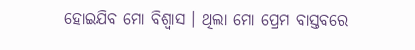ହୋଇଯିବ ମୋ ବିଶ୍ୱାସ । ଥିଲା ମୋ ପ୍ରେମ ବାସ୍ତବରେ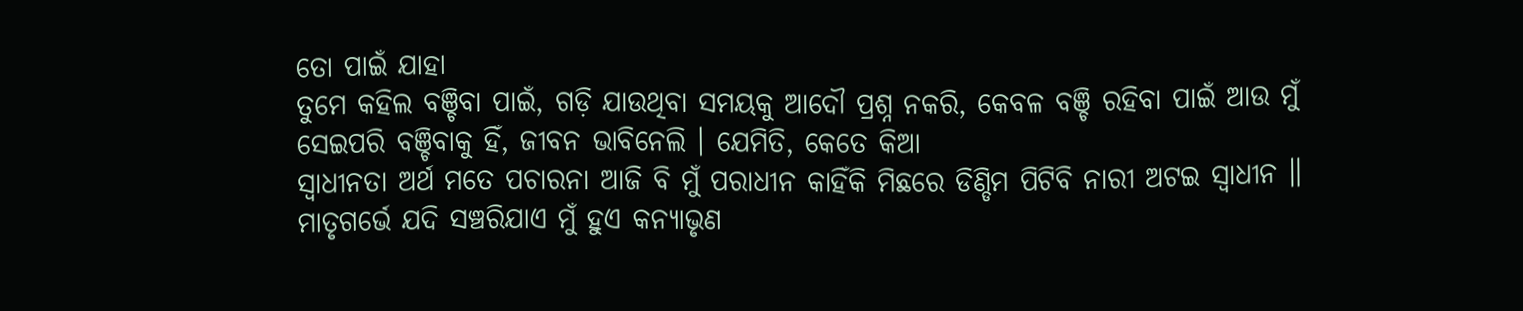ତୋ ପାଇଁ ଯାହା
ତୁମେ କହିଲ ବଞ୍ଚିବା ପାଇଁ, ଗଡ଼ି ଯାଉଥିବା ସମୟକୁ ଆଦୌ ପ୍ରଶ୍ନ ନକରି, କେବଳ ବଞ୍ଚି ରହିବା ପାଇଁ ଆଉ ମୁଁ ସେଇପରି ବଞ୍ଚିବାକୁ ହିଁ, ଜୀବନ ଭାବିନେଲି । ଯେମିତି, କେତେ କିଆ
ସ୍ୱାଧୀନତା ଅର୍ଥ ମତେ ପଚାରନା ଆଜି ବି ମୁଁ ପରାଧୀନ କାହିଁକି ମିଛରେ ଡିଣ୍ଡିମ ପିଟିବି ନାରୀ ଅଟଇ ସ୍ୱାଧୀନ ॥ ମାତୃଗର୍ଭେ ଯଦି ସଞ୍ଚରିଯାଏ ମୁଁ ହୁଏ କନ୍ୟାଭୃଣ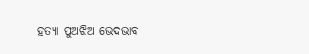ହତ୍ୟା ପୁଅଝିଅ ଭେଦଭାବ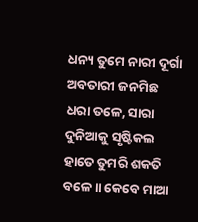ଧନ୍ୟ ତୁମେ ନାରୀ ଦୂର୍ଗା ଅବତାରୀ ଜନମିଛ ଧରା ତଳେ, ସାରା ଦୁନିଆକୁ ସୃଷ୍ଟିକଲ ହାତେ ତୁମରି ଶକତି ବଳେ ॥ କେବେ ମାଆ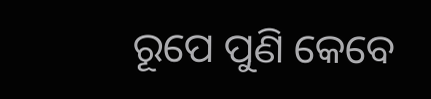ରୂପେ ପୁଣି କେବେ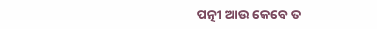ପତ୍ନୀ ଆଉ କେବେ ତ